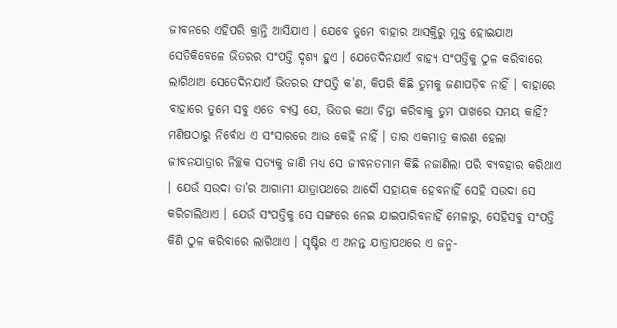ଜୀବନରେ ଏହିପରି କ୍ରାନ୍ତି ଆସିଯାଏ । ଯେବେ ତୁମେ ବାହାର ଆସକ୍ତିରୁ ମୁକ୍ତ ହୋଇଯାଅ ସେତିକିବେଳେ ଭିତରର ସଂପତ୍ତି ଦୃଶ୍ୟ ହୁଏ । ଯେତେଦିନଯାଏଁ ବାହ୍ୟ ସଂପତ୍ତିକୁ ଠୁଳ କରିବାରେ ଲାଗିଥାଅ ସେତେଦିନଯାଏଁ ଭିତରର ସଂପତ୍ତି କ’ଣ, କିପରି କିଛି ତୁମକୁ ଜଣାପଡ଼ିବ ନାହିଁ । ବାହାରେ ବାହାରେ ତୁମେ ସବୁ ଏତେ ବ୍ୟସ୍ତ ଯେ, ଭିତର କଥା ଚିନ୍ତା କରିବାକୁ ତୁମ ପାଖରେ ସମୟ କାହିଁ?
ମଣିଷଠାରୁ ନିର୍ବୋଧ ଏ ସଂସାରରେ ଆଉ କେହି ନାହିଁ । ତାର ଏକମାତ୍ର କାରଣ ହେଲା ଜୀବନଯାତ୍ରାର ନିଚ୍ଛକ ସତ୍ୟକୁ ଜାଣି ମଧ୍ୟ ସେ ଜୀବନତମାମ କିଛି ନଜାଣିଲା ପରି ବ୍ୟବହାର କରିଥାଏ । ଯେଉଁ ସଉଦା ତା’ର ଆଗାମୀ ଯାତ୍ରାପଥରେ ଆଦୌ ସହାୟକ ହେବନାହିଁ ସେହି ସଉଦା ସେ କରିଚାଲିଥାଏ । ଯେଉଁ ସଂପତ୍ତିକୁ ସେ ସଙ୍ଗରେ ନେଇ ଯାଇପାରିବନାହିଁ ମେଳାରୁ, ସେହିସବୁ ସଂପତ୍ତି କିଣି ଠୁଳ କରିବାରେ ଲାଗିଥାଏ । ସୃଷ୍ଟିର ଏ ଅନନ୍ତ ଯାତ୍ରାପଥରେ ଏ ଜନ୍ମ-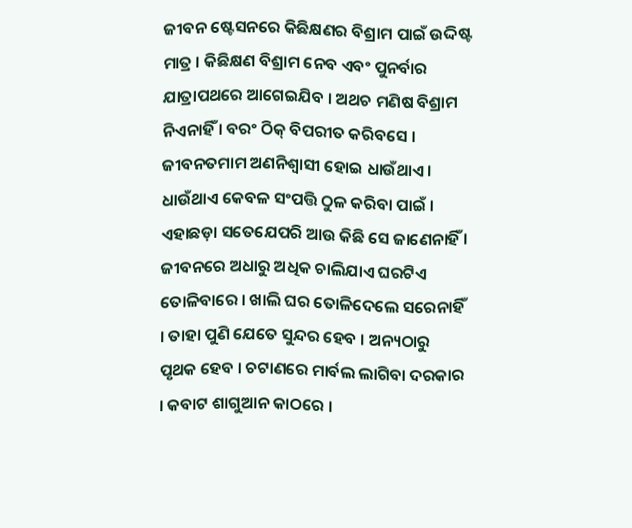ଜୀବନ ଷ୍ଟେସନରେ କିଛିକ୍ଷଣର ବିଶ୍ରାମ ପାଇଁ ଉଦ୍ଦିଷ୍ଟ ମାତ୍ର । କିଛିକ୍ଷଣ ବିଶ୍ରାମ ନେବ ଏବଂ ପୁନର୍ବାର ଯାତ୍ରାପଥରେ ଆଗେଇଯିବ । ଅଥଚ ମଣିଷ ବିଶ୍ରାମ ନିଏନାହିଁ । ବରଂ ଠିକ୍ ବିପରୀତ କରିବସେ । ଜୀବନତମାମ ଅଣନିଶ୍ୱାସୀ ହୋଇ ଧାଉଁଥାଏ । ଧାଉଁଥାଏ କେବଳ ସଂପତ୍ତି ଠୁଳ କରିବା ପାଇଁ । ଏହାଛଡ଼ା ସତେଯେପରି ଆଉ କିଛି ସେ ଜାଣେନାହିଁ ।
ଜୀବନରେ ଅଧାରୁ ଅଧିକ ଚାଲିଯାଏ ଘରଟିଏ ତୋଳିବାରେ । ଖାଲି ଘର ତୋଳିଦେଲେ ସରେନାହିଁ । ତାହା ପୁଣି ଯେତେ ସୁନ୍ଦର ହେବ । ଅନ୍ୟଠାରୁ ପୃଥକ ହେବ । ଚଟାଣରେ ମାର୍ବଲ ଲାଗିବା ଦରକାର । କବାଟ ଶାଗୁଆନ କାଠରେ ।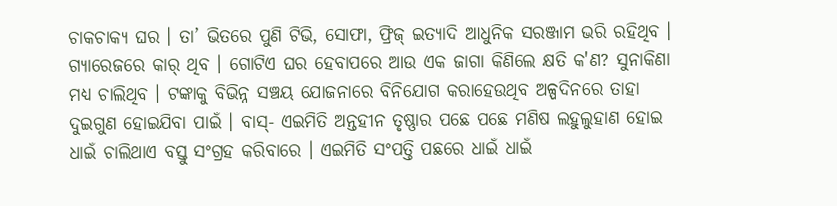ଚାକଚାକ୍ୟ ଘର । ତା’ ଭିତରେ ପୁଣି ଟିଭି, ସୋଫା, ଫ୍ରିଜ୍ ଇତ୍ୟାଦି ଆଧୁନିକ ସରଞ୍ଜାମ ଭରି ରହିଥିବ । ଗ୍ୟାରେଜରେ କାର୍ ଥିବ । ଗୋଟିଏ ଘର ହେବାପରେ ଆଉ ଏକ ଜାଗା କିଣିଲେ କ୍ଷତି କ'ଣ? ସୁନାକିଣା ମଧ୍ୟ ଚାଲିଥିବ । ଟଙ୍କାକୁ ବିଭିନ୍ନ ସଞ୍ଚୟ ଯୋଜନାରେ ବିନିଯୋଗ କରାହେଉଥିବ ଅଳ୍ପଦିନରେ ତାହା ଦୁଇଗୁଣ ହୋଇଯିବା ପାଇଁ । ବାସ୍- ଏଇମିତି ଅନ୍ତହୀନ ତୃଷ୍ଣାର ପଛେ ପଛେ ମଣିଷ ଲହୁଲୁହାଣ ହୋଇ ଧାଇଁ ଚାଲିଥାଏ ବସ୍ତୁ ସଂଗ୍ରହ କରିବାରେ । ଏଇମିତି ସଂପତ୍ତି ପଛରେ ଧାଇଁ ଧାଇଁ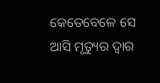କେତେବେଳେ ସେ ଆସି ମୃତ୍ୟୁର ଦ୍ୱାର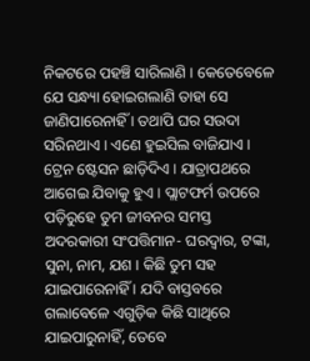ନିକଟରେ ପହଞ୍ଚି ସାରିଲାଣି । କେତେବେଳେ ଯେ ସନ୍ଧ୍ୟା ହୋଇଗଲାଣି ତାହା ସେ ଜାଣିପାରେନାହିଁ । ତଥାପି ଘର ସଉଦା ସରିନଥାଏ । ଏଣେ ହୁଇସିଲ ବାଜିଯାଏ । ଟ୍ରେନ ଷ୍ଟେସନ ଛାଡ଼ିଦିଏ । ଯାତ୍ରାପଥରେ ଆଗେଇ ଯିବାକୁ ହୁଏ । ପ୍ଲାଟଫର୍ମ ଉପରେ ପଡ଼ିରୁହେ ତୁମ ଜୀବନର ସମସ୍ତ ଅଦରକାରୀ ସଂପତ୍ତିମାନ- ଘରଦ୍ୱାର, ଟଙ୍କା, ସୁନା, ନାମ, ଯଶ । କିଛି ତୁମ ସହ ଯାଇପାରେନାହିଁ । ଯଦି ବାସ୍ତବରେ ଗଲାବେଳେ ଏଗୁଡ଼ିକ କିଛି ସାଥିରେ ଯାଇପାରୁନାହିଁ, ତେବେ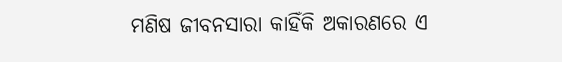ମଣିଷ ଜୀବନସାରା କାହିଁକି ଅକାରଣରେ ଏ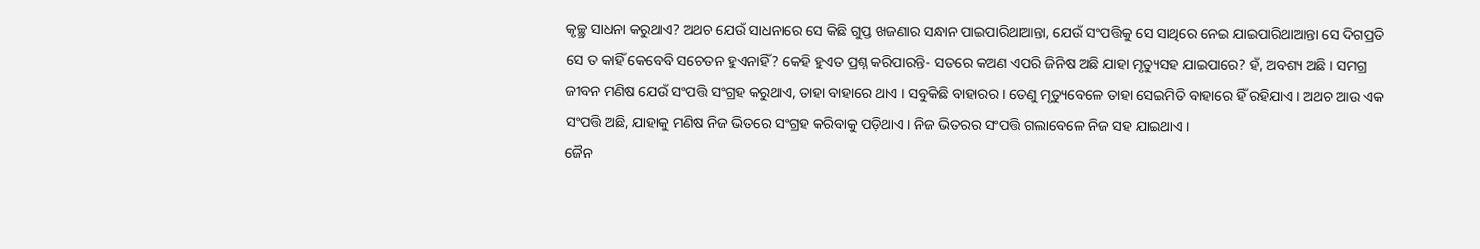କୃଚ୍ଛ୍ର ସାଧନା କରୁଥାଏ? ଅଥଚ ଯେଉଁ ସାଧନାରେ ସେ କିଛି ଗୁପ୍ତ ଖଜଣାର ସନ୍ଧାନ ପାଇପାରିଥାଆନ୍ତା, ଯେଉଁ ସଂପତ୍ତିକୁ ସେ ସାଥିରେ ନେଇ ଯାଇପାରିଥାଆନ୍ତା ସେ ଦିଗପ୍ରତି ସେ ତ କାହିଁ କେବେବି ସଚେତନ ହୁଏନାହିଁ? କେହି ହୁଏତ ପ୍ରଶ୍ନ କରିପାରନ୍ତି- ସତରେ କଅଣ ଏପରି ଜିନିଷ ଅଛି ଯାହା ମୃତ୍ୟୁସହ ଯାଇପାରେ? ହଁ, ଅବଶ୍ୟ ଅଛି । ସମଗ୍ର ଜୀବନ ମଣିଷ ଯେଉଁ ସଂପତ୍ତି ସଂଗ୍ରହ କରୁଥାଏ, ତାହା ବାହାରେ ଥାଏ । ସବୁକିଛି ବାହାରର । ତେଣୁ ମୃତ୍ୟୁବେଳେ ତାହା ସେଇମିତି ବାହାରେ ହିଁ ରହିଯାଏ । ଅଥଚ ଆଉ ଏକ ସଂପତ୍ତି ଅଛି, ଯାହାକୁ ମଣିଷ ନିଜ ଭିତରେ ସଂଗ୍ରହ କରିବାକୁ ପଡ଼ିଥାଏ । ନିଜ ଭିତରର ସଂପତ୍ତି ଗଲାବେଳେ ନିଜ ସହ ଯାଇଥାଏ ।
ଜୈନ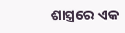ଶାସ୍ତ୍ରରେ ଏକ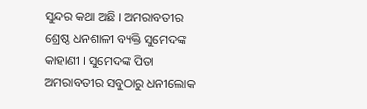ସୁନ୍ଦର କଥା ଅଛି । ଅମରାବତୀର ଶ୍ରେଷ୍ଠ ଧନଶାଳୀ ବ୍ୟକ୍ତି ସୁମେଦଙ୍କ କାହାଣୀ । ସୁମେଦଙ୍କ ପିତା ଅମରାବତୀର ସବୁଠାରୁ ଧନୀଲୋକ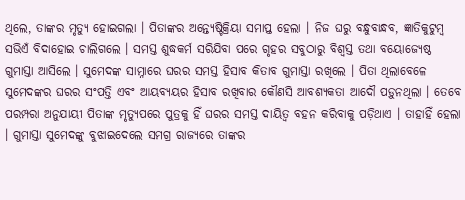ଥିଲେ, ତାଙ୍କର ମୃତ୍ୟୁ ହୋଇଗଲା । ପିତାଙ୍କର ଅନ୍ତ୍ୟେଷ୍ଟିକ୍ରିୟା ସମାପ୍ତ ହେଲା । ନିଜ ଘରୁ ବନ୍ଧୁବାନ୍ଧବ, ଜ୍ଞାତିକୁଟୁମ୍ବ ସଭିଏଁ ବିଦାହୋଇ ଚାଲିଗଲେ । ସମସ୍ତ ଶୁଦ୍ଧକର୍ମ ସରିଯିବା ପରେ ଗୃହର ସବୁଠାରୁ ବିଶ୍ୱସ୍ତ ତଥା ବୟୋଜ୍ୟେଷ୍ଠ ଗୁମାସ୍ତା ଆସିଲେ । ସୁମେଦଙ୍କ ସାମ୍ନାରେ ଘରର ସମସ୍ତ ହିସାବ କିତାବ ଗୁମାସ୍ତା ରଖିଲେ । ପିତା ଥିଲାବେଳେ ସୁମେଦଙ୍କର ଘରର ସଂପତ୍ତି ଏବଂ ଆୟବ୍ୟୟର ହିସାବ ରଖିବାର କୌଣସି ଆବଶ୍ୟକତା ଆଦୌ ପଡ଼ୁନଥିଲା । ତେବେ ପରମ୍ପରା ଅନୁଯାୟୀ ପିତାଙ୍କ ମୃତ୍ୟୁପରେ ପୁତ୍ରକୁ ହିଁ ଘରର ସମସ୍ତ ଦାୟିତ୍ୱ ବହନ କରିବାକୁ ପଡ଼ିଥାଏ । ତାହାହିଁ ହେଲା । ଗୁମାସ୍ତା ସୁମେଦଙ୍କୁ ବୁଝାଇଦେଲେ ସମଗ୍ର ରାଜ୍ୟରେ ତାଙ୍କର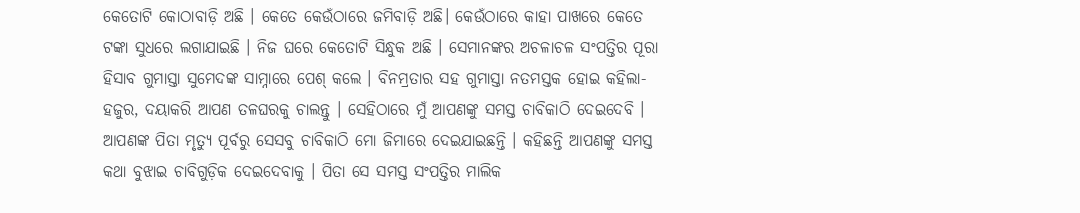କେତୋଟି କୋଠାବାଡ଼ି ଅଛି । କେତେ କେଉଁଠାରେ ଜମିବାଡ଼ି ଅଛି। କେଉଁଠାରେ କାହା ପାଖରେ କେତେ ଟଙ୍କା ସୁଧରେ ଲଗାଯାଇଛି । ନିଜ ଘରେ କେତୋଟି ସିନ୍ଧୁକ ଅଛି । ସେମାନଙ୍କର ଅଚଳାଚଳ ସଂପତ୍ତିର ପୂରା ହିସାବ ଗୁମାସ୍ତା ସୁମେଦଙ୍କ ସାମ୍ନାରେ ପେଶ୍ କଲେ । ବିନମ୍ରତାର ସହ ଗୁମାସ୍ତା ନତମସ୍ତକ ହୋଇ କହିଲା- ହଜୁର, ଦୟାକରି ଆପଣ ତଳଘରକୁ ଚାଲନ୍ତୁ । ସେହିଠାରେ ମୁଁ ଆପଣଙ୍କୁ ସମସ୍ତ ଚାବିକାଠି ଦେଇଦେବି । ଆପଣଙ୍କ ପିତା ମୃତ୍ୟୁ ପୂର୍ବରୁ ସେସବୁ ଚାବିକାଠି ମୋ ଜିମାରେ ଦେଇଯାଇଛନ୍ତି । କହିଛନ୍ତି ଆପଣଙ୍କୁ ସମସ୍ତ କଥା ବୁଝାଇ ଚାବିଗୁଡ଼ିକ ଦେଇଦେବାକୁ । ପିତା ସେ ସମସ୍ତ ସଂପତ୍ତିର ମାଲିକ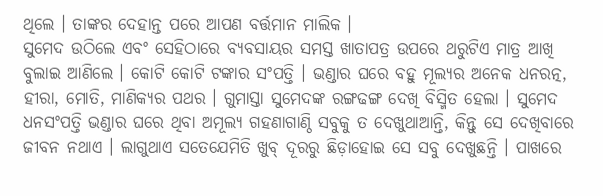ଥିଲେ । ତାଙ୍କର ଦେହାନ୍ତ ପରେ ଆପଣ ବର୍ତ୍ତମାନ ମାଲିକ ।
ସୁମେଦ ଉଠିଲେ ଏବଂ ସେହିଠାରେ ବ୍ୟବସାୟର ସମସ୍ତ ଖାତାପତ୍ର ଉପରେ ଥରୁଟିଏ ମାତ୍ର ଆଖି ବୁଲାଇ ଆଣିଲେ । କୋଟି କୋଟି ଟଙ୍କାର ସଂପତ୍ତି । ଭଣ୍ଡାର ଘରେ ବହୁ ମୂଲ୍ୟର ଅନେକ ଧନରତ୍ନ, ହୀରା, ମୋତି, ମାଣିକ୍ୟର ପଥର । ଗୁମାସ୍ତା ସୁମେଦଙ୍କ ରଙ୍ଗଢଙ୍ଗ ଦେଖି ବିସ୍ମିତ ହେଲା । ସୁମେଦ ଧନସଂପତ୍ତି ଭଣ୍ଡାର ଘରେ ଥିବା ଅମୂଲ୍ୟ ଗହଣାଗାଣ୍ଠି ସବୁକୁ ତ ଦେଖୁଥାଆନ୍ତି, କିନ୍ତୁ ସେ ଦେଖିବାରେ ଜୀବନ ନଥାଏ । ଲାଗୁଥାଏ ସତେଯେମିତି ଖୁବ୍ ଦୂରରୁ ଛିଡ଼ାହୋଇ ସେ ସବୁ ଦେଖୁଛନ୍ତି । ପାଖରେ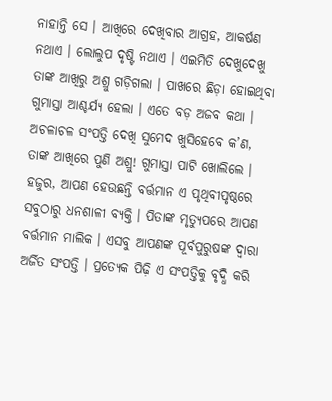ନାହାନ୍ତି ସେ । ଆଖିରେ ଦେଖିବାର ଆଗ୍ରହ, ଆକର୍ଷଣ ନଥାଏ । ଲୋଲୁପ ଦୃଷ୍ଟି ନଥାଏ । ଏଇମିତି ଦେଖୁଦେଖୁ ତାଙ୍କ ଆଖିରୁ ଅଶ୍ରୁ ଗଡ଼ିଗଲା । ପାଖରେ ଛିଡ଼ା ହୋଇଥିବା ଗୁମାସ୍ତା ଆଶ୍ଚର୍ଯ୍ୟ ହେଲା । ଏତେ ବଡ଼ ଅଜବ କଥା । ଅଚଳାଚଳ ସଂପତ୍ତି ଦେଖି ସୁମେଦ ଖୁସିହେବେ କ’ଣ, ତାଙ୍କ ଆଖିରେ ପୁଣି ଅଶ୍ରୁ! ଗୁମାସ୍ତା ପାଟି ଖୋଲିଲେ । ହଜୁର, ଆପଣ ହେଉଛନ୍ତି ବର୍ତ୍ତମାନ ଏ ପୃଥିବୀପୃଷ୍ଠରେ ସବୁଠାରୁ ଧନଶାଳୀ ବ୍ୟକ୍ତି । ପିତାଙ୍କ ମୃତ୍ୟୁପରେ ଆପଣ ବର୍ତ୍ତମାନ ମାଲିକ । ଏସବୁ ଆପଣଙ୍କ ପୂର୍ବପୁରୁଷଙ୍କ ଦ୍ୱାରା ଅର୍ଜିତ ସଂପତ୍ତି । ପ୍ରତ୍ୟେକ ପିଢ଼ି ଏ ସଂପତ୍ତିକୁ ବୃଦ୍ଧି କରି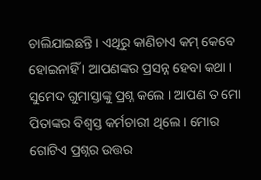ଚାଲିଯାଇଛନ୍ତି । ଏଥିରୁ କାଣିଚାଏ କମ୍ କେବେ ହୋଇନାହିଁ । ଆପଣଙ୍କର ପ୍ରସନ୍ନ ହେବା କଥା ।
ସୁମେଦ ଗୁମାସ୍ତାଙ୍କୁ ପ୍ରଶ୍ନ କଲେ । ଆପଣ ତ ମୋ ପିତାଙ୍କର ବିଶ୍ୱସ୍ତ କର୍ମଚାରୀ ଥିଲେ । ମୋର ଗୋଟିଏ ପ୍ରଶ୍ନର ଉତ୍ତର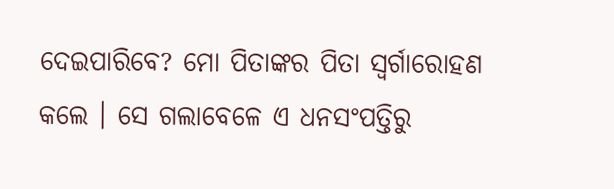ଦେଇପାରିବେ? ମୋ ପିତାଙ୍କର ପିତା ସ୍ୱର୍ଗାରୋହଣ କଲେ । ସେ ଗଲାବେଳେ ଏ ଧନସଂପତ୍ତିରୁ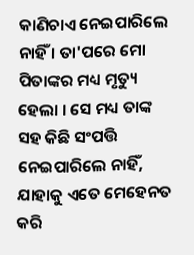କାଣିଚାଏ ନେଇପାରିଲେ ନାହିଁ । ତା'ପରେ ମୋ ପିତାଙ୍କର ମଧ୍ୟ ମୃତ୍ୟୁ ହେଲା । ସେ ମଧ୍ୟ ତାଙ୍କ ସହ କିଛି ସଂପତ୍ତି ନେଇପାରିଲେ ନାହିଁ, ଯାହାକୁ ଏତେ ମେହେନତ କରି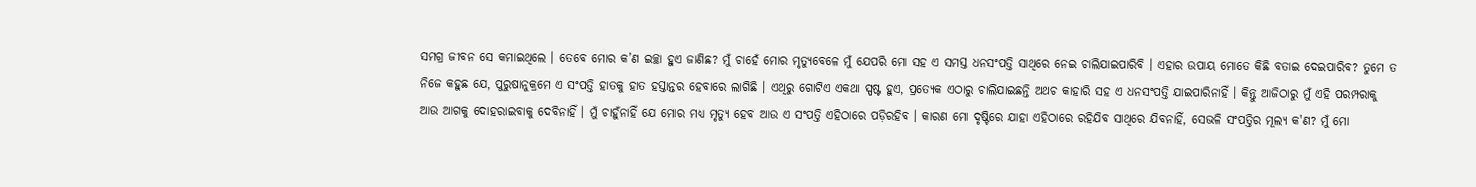ସମଗ୍ର ଜୀବନ ସେ କମାଇଥିଲେ । ତେବେ ମୋର କ’ଣ ଇଚ୍ଛା ହୁଏ ଜାଣିଛ? ମୁଁ ଚାହେଁ ମୋର ମୃତ୍ୟୁବେଳେ ମୁଁ ଯେପରି ମୋ ସହ ଏ ସମସ୍ତ ଧନସଂପତ୍ତି ସାଥିରେ ନେଇ ଚାଲିଯାଇପାରିବି । ଏହାର ଉପାୟ ମୋତେ କିଛି ବତାଇ ଦେଇପାରିବ? ତୁମେ ତ ନିଜେ କହୁଛ ଯେ, ପୁରୁଷାନୁକ୍ରମେ ଏ ସଂପତ୍ତି ହାତକୁ ହାତ ହସ୍ତାନ୍ତର ହେବାରେ ଲାଗିଛି । ଏଥିରୁ ଗୋଟିଏ ଏକଥା ସ୍ପଷ୍ଟ ହୁଏ, ପ୍ରତ୍ୟେକ ଏଠାରୁ ଚାଲିଯାଇଛନ୍ତି ଅଥଚ କାହାରି ସହ ଏ ଧନସଂପତ୍ତି ଯାଇପାରିନାହିଁ । କିନ୍ତୁ ଆଜିଠାରୁ ମୁଁ ଏହି ପରମ୍ପରାକୁ ଆଉ ଆଗକୁ ଦୋହରାଇବାକୁ ଦେବିନାହିଁ । ମୁଁ ଚାହୁଁନାହିଁ ଯେ ମୋର ମଧ୍ୟ ମୃତ୍ୟୁ ହେବ ଆଉ ଏ ସଂପତ୍ତି ଏହିଠାରେ ପଡ଼ିରହିବ । କାରଣ ମୋ ଦୃଷ୍ଟିରେ ଯାହା ଏହିଠାରେ ରହିଯିବ ସାଥିରେ ଯିବନାହିଁ, ସେଭଳି ସଂପତ୍ତିର ମୂଲ୍ୟ କ'ଣ? ମୁଁ ମୋ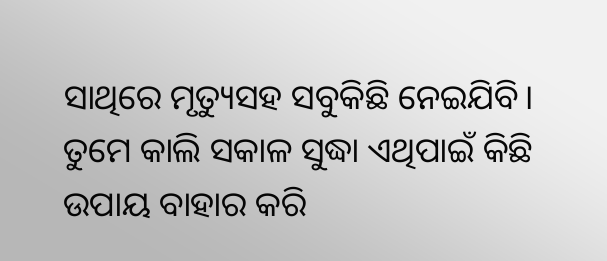ସାଥିରେ ମୃତ୍ୟୁସହ ସବୁକିଛି ନେଇଯିବି। ତୁମେ କାଲି ସକାଳ ସୁଦ୍ଧା ଏଥିପାଇଁ କିଛି ଉପାୟ ବାହାର କରି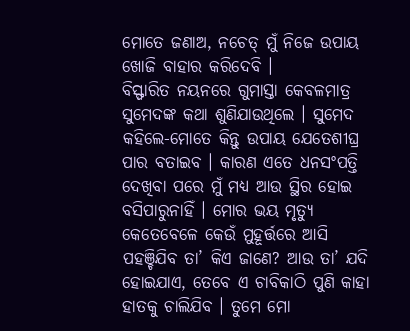ମୋତେ ଜଣାଅ, ନଚେତ୍ ମୁଁ ନିଜେ ଉପାୟ ଖୋଜି ବାହାର କରିଦେବି ।
ବିସ୍ଫାରିତ ନୟନରେ ଗୁମାସ୍ତା କେବଳମାତ୍ର ସୁମେଦଙ୍କ କଥା ଶୁଣିଯାଉଥିଲେ । ସୁମେଦ କହିଲେ-ମୋତେ କିନ୍ତୁ ଉପାୟ ଯେତେଶୀଘ୍ର ପାର ବତାଇବ । କାରଣ ଏତେ ଧନସଂପତ୍ତି ଦେଖିବା ପରେ ମୁଁ ମଧ୍ୟ ଆଉ ସ୍ଥିର ହୋଇ ବସିପାରୁନାହିଁ । ମୋର ଭୟ ମୃତ୍ୟୁ କେତେବେଳେ କେଉଁ ମୁହୂର୍ତ୍ତରେ ଆସି ପହଞ୍ଚିଯିବ ତା’ କିଏ ଜାଣେ? ଆଉ ତା’ ଯଦି ହୋଇଯାଏ, ତେବେ ଏ ଚାବିକାଠି ପୁଣି କାହା ହାତକୁ ଚାଲିଯିବ । ତୁମେ ମୋ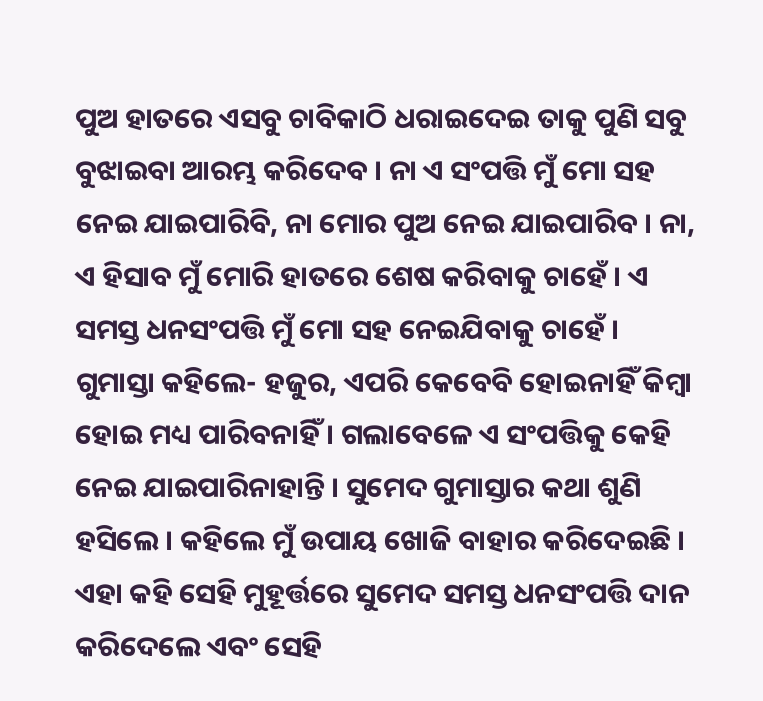ପୁଅ ହାତରେ ଏସବୁ ଚାବିକାଠି ଧରାଇଦେଇ ତାକୁ ପୁଣି ସବୁ ବୁଝାଇବା ଆରମ୍ଭ କରିଦେବ । ନା ଏ ସଂପତ୍ତି ମୁଁ ମୋ ସହ ନେଇ ଯାଇପାରିବି, ନା ମୋର ପୁଅ ନେଇ ଯାଇପାରିବ । ନା, ଏ ହିସାବ ମୁଁ ମୋରି ହାତରେ ଶେଷ କରିବାକୁ ଚାହେଁ । ଏ ସମସ୍ତ ଧନସଂପତ୍ତି ମୁଁ ମୋ ସହ ନେଇଯିବାକୁ ଚାହେଁ ।
ଗୁମାସ୍ତା କହିଲେ- ହଜୁର, ଏପରି କେବେବି ହୋଇନାହିଁ କିମ୍ବା ହୋଇ ମଧ୍ୟ ପାରିବନାହିଁ । ଗଲାବେଳେ ଏ ସଂପତ୍ତିକୁ କେହି ନେଇ ଯାଇପାରିନାହାନ୍ତି । ସୁମେଦ ଗୁମାସ୍ତାର କଥା ଶୁଣି ହସିଲେ । କହିଲେ ମୁଁ ଉପାୟ ଖୋଜି ବାହାର କରିଦେଇଛି । ଏହା କହି ସେହି ମୁହୂର୍ତ୍ତରେ ସୁମେଦ ସମସ୍ତ ଧନସଂପତ୍ତି ଦାନ କରିଦେଲେ ଏବଂ ସେହି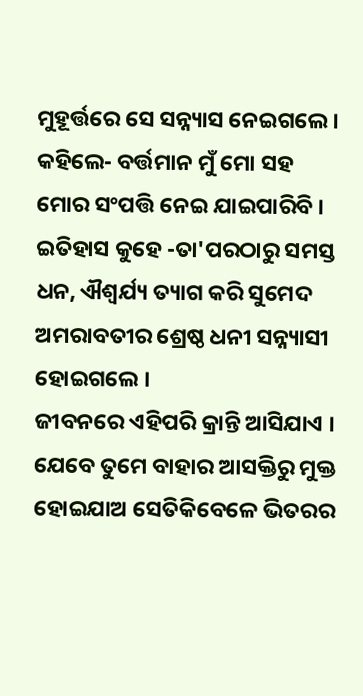ମୁହୂର୍ତ୍ତରେ ସେ ସନ୍ନ୍ୟାସ ନେଇଗଲେ । କହିଲେ- ବର୍ତ୍ତମାନ ମୁଁ ମୋ ସହ ମୋର ସଂପତ୍ତି ନେଇ ଯାଇପାରିବି । ଇତିହାସ କୁହେ -ତା'ପରଠାରୁ ସମସ୍ତ ଧନ, ଐଶ୍ୱର୍ଯ୍ୟ ତ୍ୟାଗ କରି ସୁମେଦ ଅମରାବତୀର ଶ୍ରେଷ୍ଠ ଧନୀ ସନ୍ନ୍ୟାସୀ ହୋଇଗଲେ ।
ଜୀବନରେ ଏହିପରି କ୍ରାନ୍ତି ଆସିଯାଏ । ଯେବେ ତୁମେ ବାହାର ଆସକ୍ତିରୁ ମୁକ୍ତ ହୋଇଯାଅ ସେତିକିବେଳେ ଭିତରର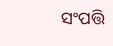ସଂପତ୍ତି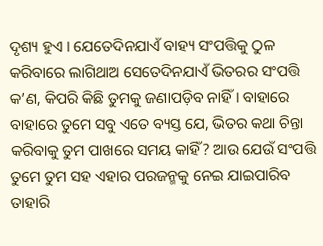ଦୃଶ୍ୟ ହୁଏ । ଯେତେଦିନଯାଏଁ ବାହ୍ୟ ସଂପତ୍ତିକୁ ଠୁଳ କରିବାରେ ଲାଗିଥାଅ ସେତେଦିନଯାଏଁ ଭିତରର ସଂପତ୍ତି କ’ଣ, କିପରି କିଛି ତୁମକୁ ଜଣାପଡ଼ିବ ନାହିଁ । ବାହାରେ ବାହାରେ ତୁମେ ସବୁ ଏତେ ବ୍ୟସ୍ତ ଯେ, ଭିତର କଥା ଚିନ୍ତା କରିବାକୁ ତୁମ ପାଖରେ ସମୟ କାହିଁ? ଆଉ ଯେଉଁ ସଂପତ୍ତି ତୁମେ ତୁମ ସହ ଏହାର ପରଜନ୍ମକୁ ନେଇ ଯାଇପାରିବ ତାହାରି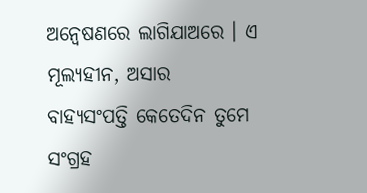ଅନ୍ୱେଷଣରେ ଲାଗିଯାଅରେ । ଏ ମୂଲ୍ୟହୀନ, ଅସାର ବାହ୍ୟସଂପତ୍ତି କେତେଦିନ ତୁମେ ସଂଗ୍ରହ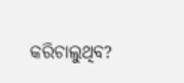କରିଚାଲୁଥିବ?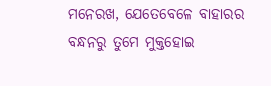ମନେରଖ, ଯେତେବେଳେ ବାହାରର ବନ୍ଧନରୁ ତୁମେ ମୁକ୍ତହୋଇ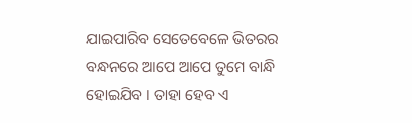ଯାଇପାରିବ ସେତେବେଳେ ଭିତରର ବନ୍ଧନରେ ଆପେ ଆପେ ତୁମେ ବାନ୍ଧି ହୋଇଯିବ । ତାହା ହେବ ଏ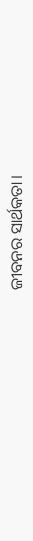ଜୀବନର ସାର୍ଥକତା।